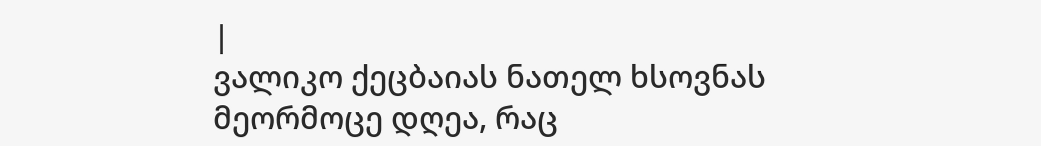|
ვალიკო ქეცბაიას ნათელ ხსოვნას
მეორმოცე დღეა, რაც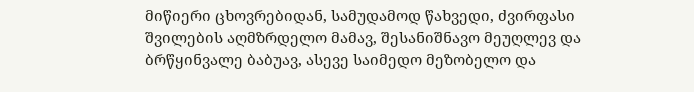მიწიერი ცხოვრებიდან, სამუდამოდ წახვედი, ძვირფასი შვილების აღმზრდელო მამავ, შესანიშნავო მეუღლევ და ბრწყინვალე ბაბუავ, ასევე საიმედო მეზობელო და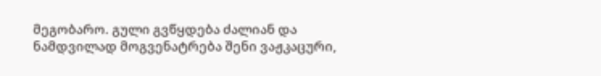მეგობარო. გული გვწყდება ძალიან და ნამდვილად მოგვენატრება შენი ვაჟკაცური,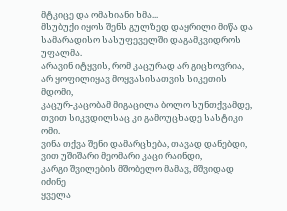მტკიცე და ომახიანი ხმა...
მსუბუქი იყოს შენს გულზედ დაყრილი მიწა და სამარადისო სასუფეველში დაგამკვიდროს უფალმა.
არავინ იტყვის, რომ კაცურად არ გიცხოვრია,
არ ყოფილიყავ მოყვასისათვის სიკეთის მდომი,
კაცურ-კაცობამ მიგაცილა ბოლო სუნთქვამდე,
თვით სიკვდილსაც კი გამოუცხადე სასტიკი ომი.
ვინა თქვა შენი დამარცხება, თავად დანებდი,
ვით უშიშარი მეომარი კაცი რაინდი,
კარგი შვილების მშობელო მამავ, მშვიდად იძინე
ყველა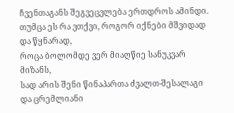ჩვენთაგანს შეგვეცვლება ერთდროს ამინდი.
თუმცა ეს რა ვთქვი, როგორ იქნები მშვიდად და წყნარად,
როცა ბოლომდე ვერ მიაღწიე სანუკვარ მიზანს,
სად არის შენი წინაპართა ძვალთ-შესალაგი
და ცრემლიანი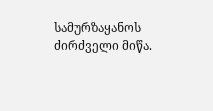სამურზაყანოს ძირძველი მიწა.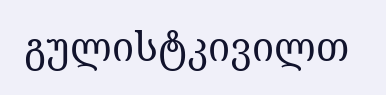გულისტკივილთ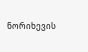ნორიხევის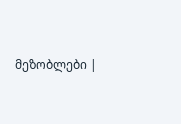მეზობლები |